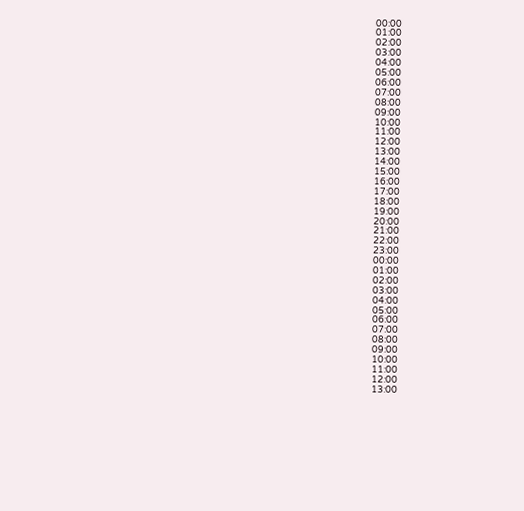00:00
01:00
02:00
03:00
04:00
05:00
06:00
07:00
08:00
09:00
10:00
11:00
12:00
13:00
14:00
15:00
16:00
17:00
18:00
19:00
20:00
21:00
22:00
23:00
00:00
01:00
02:00
03:00
04:00
05:00
06:00
07:00
08:00
09:00
10:00
11:00
12:00
13:00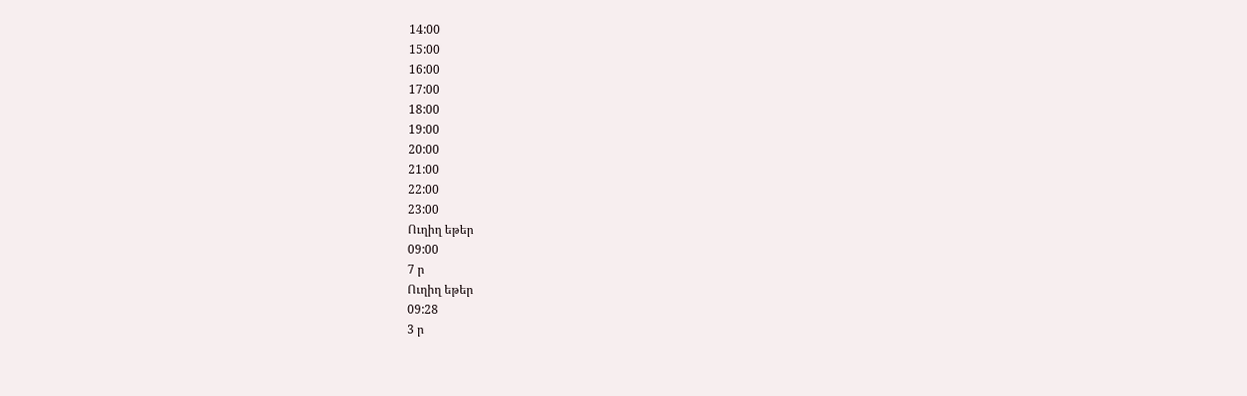14:00
15:00
16:00
17:00
18:00
19:00
20:00
21:00
22:00
23:00
Ուղիղ եթեր
09:00
7 ր
Ուղիղ եթեր
09:28
3 ր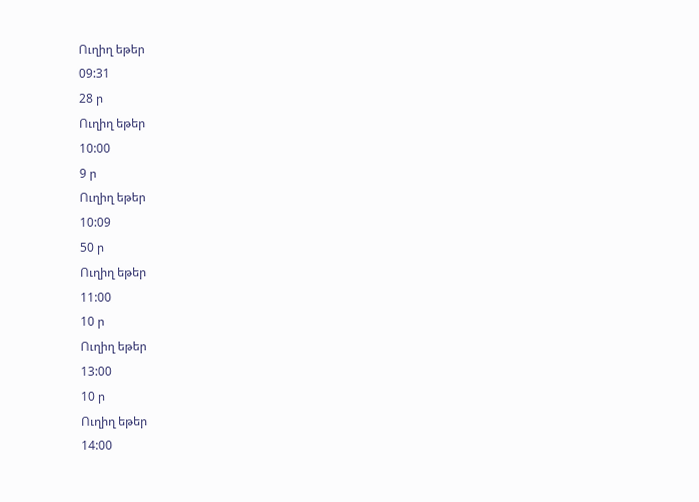Ուղիղ եթեր
09:31
28 ր
Ուղիղ եթեր
10:00
9 ր
Ուղիղ եթեր
10:09
50 ր
Ուղիղ եթեր
11:00
10 ր
Ուղիղ եթեր
13:00
10 ր
Ուղիղ եթեր
14:00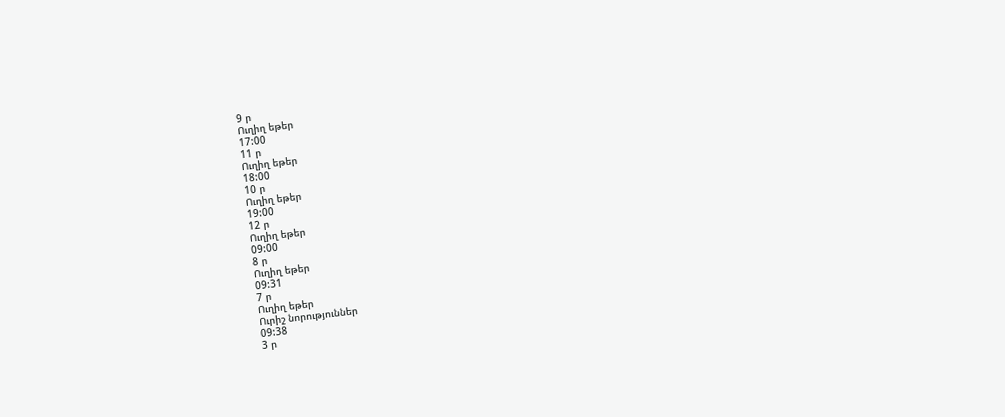9 ր
Ուղիղ եթեր
17:00
11 ր
Ուղիղ եթեր
18:00
10 ր
Ուղիղ եթեր
19:00
12 ր
Ուղիղ եթեր
09:00
8 ր
Ուղիղ եթեր
09:31
7 ր
Ուղիղ եթեր
Ուրիշ նորություններ
09:38
3 ր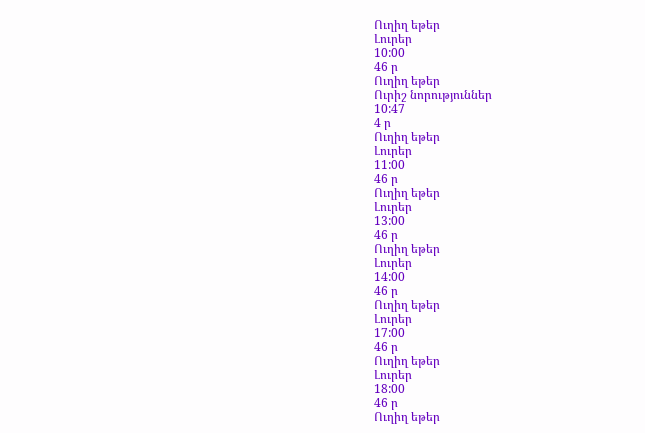Ուղիղ եթեր
Լուրեր
10:00
46 ր
Ուղիղ եթեր
Ուրիշ նորություններ
10:47
4 ր
Ուղիղ եթեր
Լուրեր
11:00
46 ր
Ուղիղ եթեր
Լուրեր
13:00
46 ր
Ուղիղ եթեր
Լուրեր
14:00
46 ր
Ուղիղ եթեր
Լուրեր
17:00
46 ր
Ուղիղ եթեր
Լուրեր
18:00
46 ր
Ուղիղ եթեր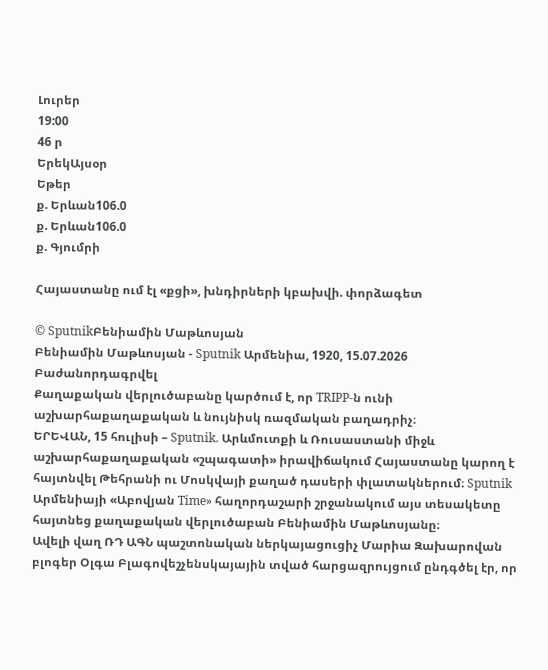Լուրեր
19:00
46 ր
ԵրեկԱյսօր
Եթեր
ք. Երևան106.0
ք. Երևան106.0
ք. Գյումրի

Հայաստանը ում էլ «քցի», խնդիրների կբախվի. փորձագետ

© SputnikԲենիամին Մաթևոսյան
Բենիամին Մաթևոսյան - Sputnik Արմենիա, 1920, 15.07.2026
Բաժանորդագրվել
Քաղաքական վերլուծաբանը կարծում է, որ TRIPP-ն ունի աշխարհաքաղաքական և նույնիսկ ռազմական բաղադրիչ։
ԵՐԵՎԱՆ, 15 հուլիսի – Sputnik. Արևմուտքի և Ռուսաստանի միջև աշխարհաքաղաքական «շպագատի» իրավիճակում Հայաստանը կարող է հայտնվել Թեհրանի ու Մոսկվայի քաղած դասերի փլատակներում։ Sputnik Արմենիայի «Աբովյան Time» հաղորդաշարի շրջանակում այս տեսակետը հայտնեց քաղաքական վերլուծաբան Բենիամին Մաթևոսյանը։
Ավելի վաղ ՌԴ ԱԳՆ պաշտոնական ներկայացուցիչ Մարիա Զախարովան բլոգեր Օլգա Բլագովեշչենսկայային տված հարցազրույցում ընդգծել էր, որ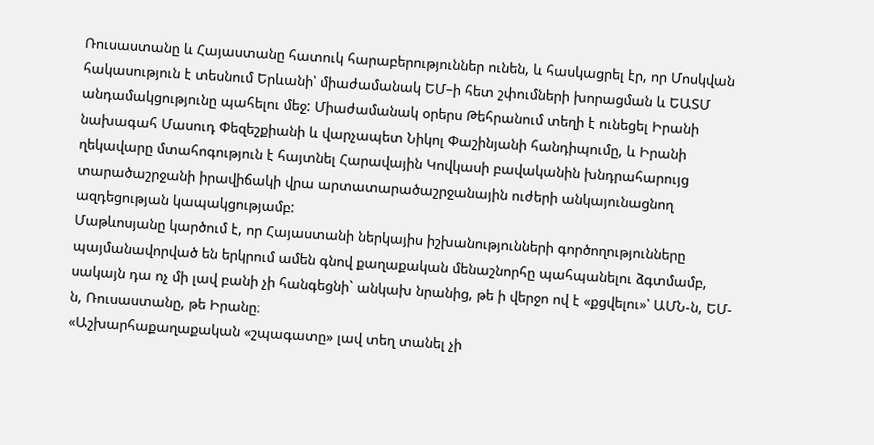Ռուսաստանը և Հայաստանը հատուկ հարաբերություններ ունեն, և հասկացրել էր, որ Մոսկվան հակասություն է տեսնում Երևանի՝ միաժամանակ ԵՄ–ի հետ շփումների խորացման և ԵԱՏՄ անդամակցությունը պահելու մեջ: Միաժամանակ օրերս Թեհրանում տեղի է ունեցել Իրանի նախագահ Մասուդ Փեզեշքիանի և վարչապետ Նիկոլ Փաշինյանի հանդիպումը, և Իրանի ղեկավարը մտահոգություն է հայտնել Հարավային Կովկասի բավականին խնդրահարույց տարածաշրջանի իրավիճակի վրա արտատարածաշրջանային ուժերի անկայունացնող ազդեցության կապակցությամբ:
Մաթևոսյանը կարծում է, որ Հայաստանի ներկայիս իշխանությունների գործողությունները պայմանավորված են երկրում ամեն գնով քաղաքական մենաշնորհը պահպանելու ձգտմամբ, սակայն դա ոչ մի լավ բանի չի հանգեցնի` անկախ նրանից, թե ի վերջո ով է «քցվելու»՝ ԱՄՆ-ն, ԵՄ-ն, Ռուսաստանը, թե Իրանը։
«Աշխարհաքաղաքական «շպագատը» լավ տեղ տանել չի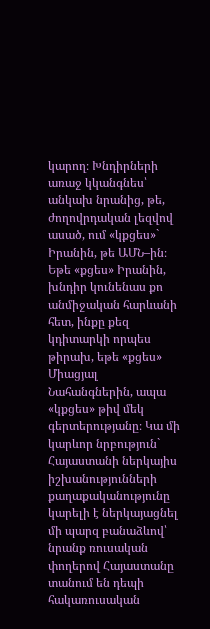կարող։ Խնդիրների առաջ կկանգնես՝ անկախ նրանից, թե, ժողովրդական լեզվով ասած, ում «կքցես»` Իրանին, թե ԱՄՆ–ին։ Եթե «քցես» Իրանին, խնդիր կունենաս քո անմիջական հարևանի հետ, ինքը քեզ կդիտարկի որպես թիրախ, եթե «քցես» Միացյալ Նահանգներին, ապա «կքցես» թիվ մեկ գերտերությանը։ Կա մի կարևոր նրբություն` Հայաստանի ներկայիս իշխանությունների քաղաքականությունը կարելի է ներկայացնել մի պարզ բանաձևով՝ նրանք ռուսական փողերով Հայաստանը տանում են դեպի հակառուսական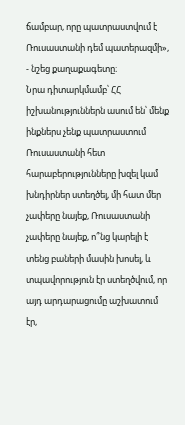ճամբար, որը պատրաստվում է Ռուսաստանի դեմ պատերազմի», - նշեց քաղաքագետը։
Նրա դիտարկմամբ՝ ՀՀ իշխանություններն ասում են՝ մենք ինքներս չենք պատրաստում Ռուսաստանի հետ հարաբերությունները խզել կամ խնդիրներ ստեղծել, մի հատ մեր չափերը նայեք, Ռուսաստանի չափերը նայեք, ո՞նց կարելի է տենց բաների մասին խոսել, և տպավորություն էր ստեղծվում, որ այդ արդարացումը աշխատում էր,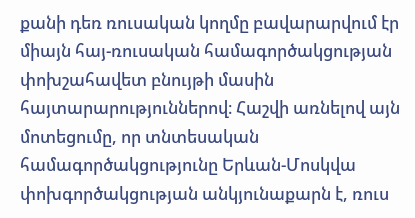քանի դեռ ռուսական կողմը բավարարվում էր միայն հայ-ռուսական համագործակցության փոխշահավետ բնույթի մասին հայտարարություններով։ Հաշվի առնելով այն մոտեցումը, որ տնտեսական համագործակցությունը Երևան-Մոսկվա փոխգործակցության անկյունաքարն է, ռուս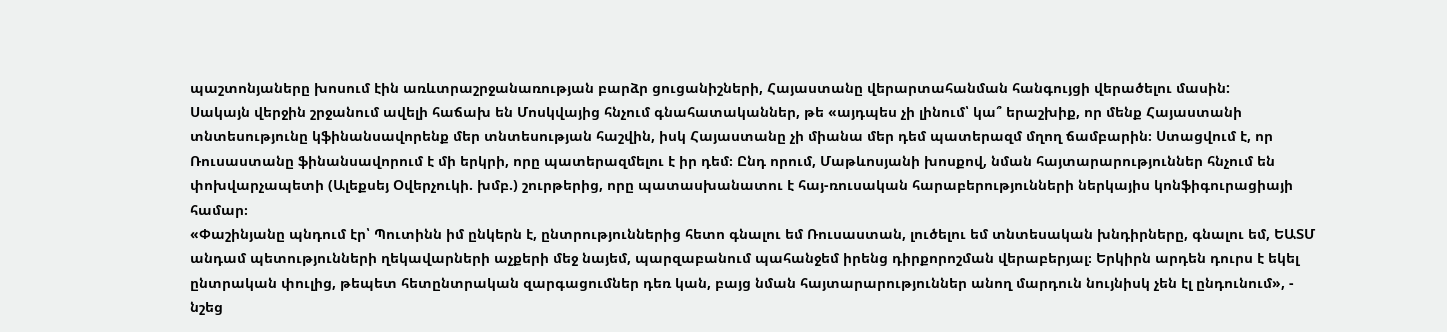պաշտոնյաները խոսում էին առևտրաշրջանառության բարձր ցուցանիշների, Հայաստանը վերարտահանման հանգույցի վերածելու մասին:
Սակայն վերջին շրջանում ավելի հաճախ են Մոսկվայից հնչում գնահատականներ, թե «այդպես չի լինում՝ կա՞ երաշխիք, որ մենք Հայաստանի տնտեսությունը կֆինանսավորենք մեր տնտեսության հաշվին, իսկ Հայաստանը չի միանա մեր դեմ պատերազմ մղող ճամբարին։ Ստացվում է, որ Ռուսաստանը ֆինանսավորում է մի երկրի, որը պատերազմելու է իր դեմ։ Ընդ որում, Մաթևոսյանի խոսքով, նման հայտարարություններ հնչում են փոխվարչապետի (Ալեքսեյ Օվերչուկի. խմբ.) շուրթերից, որը պատասխանատու է հայ-ռուսական հարաբերությունների ներկայիս կոնֆիգուրացիայի համար։
«Փաշինյանը պնդում էր՝ Պուտինն իմ ընկերն է, ընտրություններից հետո գնալու եմ Ռուսաստան, լուծելու եմ տնտեսական խնդիրները, գնալու եմ, ԵԱՏՄ անդամ պետությունների ղեկավարների աչքերի մեջ նայեմ, պարզաբանում պահանջեմ իրենց դիրքորոշման վերաբերյալ։ Երկիրն արդեն դուրս է եկել ընտրական փուլից, թեպետ հետընտրական զարգացումներ դեռ կան, բայց նման հայտարարություններ անող մարդուն նույնիսկ չեն էլ ընդունում», - նշեց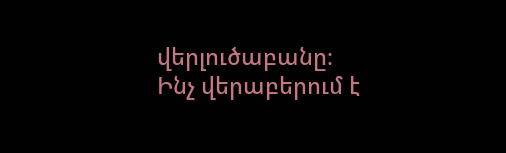վերլուծաբանը։
Ինչ վերաբերում է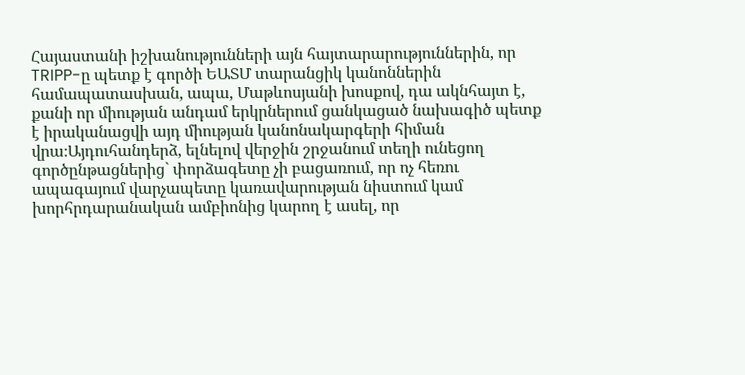Հայաստանի իշխանությունների այն հայտարարություններին, որ TRIPP-ը պետք է գործի ԵԱՏՄ տարանցիկ կանոններին համապատասխան, ապա, Մաթևոսյանի խոսքով, դա ակնհայտ է, քանի որ միության անդամ երկրներում ցանկացած նախագիծ պետք է իրականացվի այդ միության կանոնակարգերի հիման վրա։Այդուհանդերձ, ելնելով վերջին շրջանում տեղի ունեցող գործընթացներից` փորձագետը չի բացառում, որ ոչ հեռու ապագայում վարչապետը կառավարության նիստում կամ խորհրդարանական ամբիոնից կարող է ասել, որ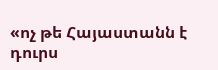«ոչ թե Հայաստանն է դուրս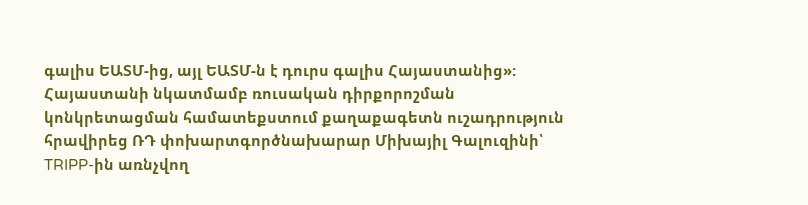գալիս ԵԱՏՄ-ից, այլ ԵԱՏՄ-ն է դուրս գալիս Հայաստանից»:
Հայաստանի նկատմամբ ռուսական դիրքորոշման կոնկրետացման համատեքստում քաղաքագետն ուշադրություն հրավիրեց ՌԴ փոխարտգործնախարար Միխայիլ Գալուզինի՝ TRIPP-ին առնչվող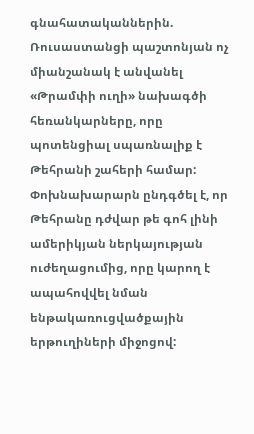գնահատականներին. Ռուսաստանցի պաշտոնյան ոչ միանշանակ է անվանել «Թրամփի ուղի» նախագծի հեռանկարները, որը պոտենցիալ սպառնալիք է Թեհրանի շահերի համար: Փոխնախարարն ընդգծել է, որ Թեհրանը դժվար թե գոհ լինի ամերիկյան ներկայության ուժեղացումից, որը կարող է ապահովվել նման ենթակառուցվածքային երթուղիների միջոցով: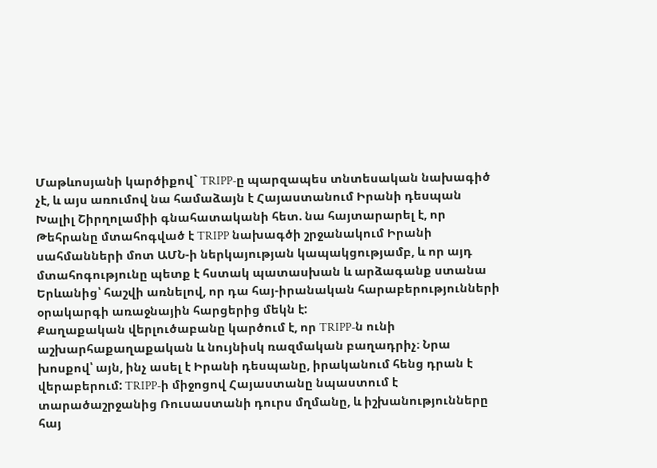Մաթևոսյանի կարծիքով` TRIPP-ը պարզապես տնտեսական նախագիծ չէ, և այս առումով նա համաձայն է Հայաստանում Իրանի դեսպան Խալիլ Շիրղոլամիի գնահատականի հետ. նա հայտարարել է, որ Թեհրանը մտահոգված է TRIPP նախագծի շրջանակում Իրանի սահմանների մոտ ԱՄՆ-ի ներկայության կապակցությամբ, և որ այդ մտահոգությունը պետք է հստակ պատասխան և արձագանք ստանա Երևանից՝ հաշվի առնելով, որ դա հայ-իրանական հարաբերությունների օրակարգի առաջնային հարցերից մեկն է:
Քաղաքական վերլուծաբանը կարծում է, որ TRIPP-ն ունի աշխարհաքաղաքական և նույնիսկ ռազմական բաղադրիչ։ Նրա խոսքով՝ այն, ինչ ասել է Իրանի դեսպանը, իրականում հենց դրան է վերաբերում: TRIPP-ի միջոցով Հայաստանը նպաստում է տարածաշրջանից Ռուսաստանի դուրս մղմանը, և իշխանությունները հայ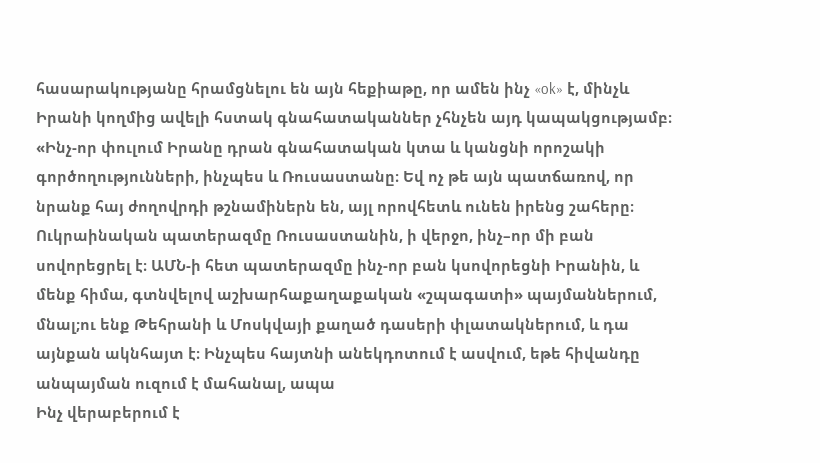հասարակությանը հրամցնելու են այն հեքիաթը, որ ամեն ինչ «ok» է, մինչև Իրանի կողմից ավելի հստակ գնահատականներ չհնչեն այդ կապակցությամբ։
«Ինչ-որ փուլում Իրանը դրան գնահատական կտա և կանցնի որոշակի գործողությունների, ինչպես և Ռուսաստանը։ Եվ ոչ թե այն պատճառով, որ նրանք հայ ժողովրդի թշնամիներն են, այլ որովհետև ունեն իրենց շահերը։ Ուկրաինական պատերազմը Ռուսաստանին, ի վերջո, ինչ–որ մի բան սովորեցրել է։ ԱՄՆ-ի հետ պատերազմը ինչ-որ բան կսովորեցնի Իրանին, և մենք հիմա, գտնվելով աշխարհաքաղաքական «շպագատի» պայմաններում, մնալ;ու ենք Թեհրանի և Մոսկվայի քաղած դասերի փլատակներում, և դա այնքան ակնհայտ է։ Ինչպես հայտնի անեկդոտում է ասվում, եթե հիվանդը անպայման ուզում է մահանալ, ապա
Ինչ վերաբերում է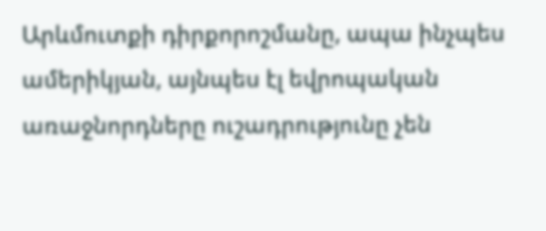Արևմուտքի դիրքորոշմանը, ապա ինչպես ամերիկյան, այնպես էլ եվրոպական առաջնորդները ուշադրությունը չեն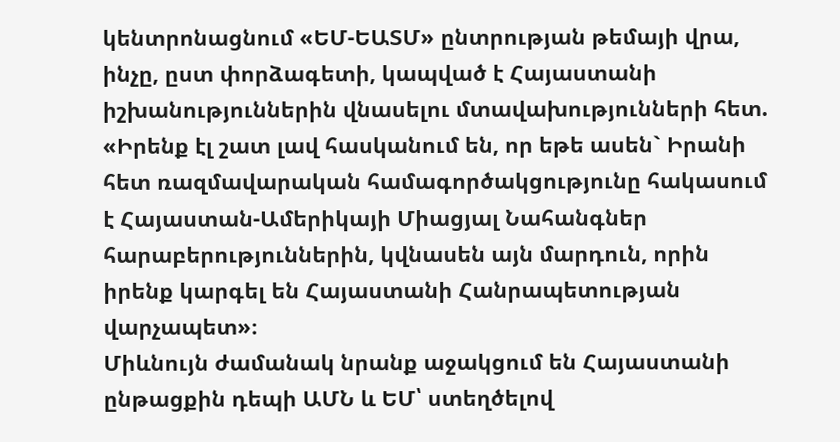կենտրոնացնում «ԵՄ-ԵԱՏՄ» ընտրության թեմայի վրա, ինչը, ըստ փորձագետի, կապված է Հայաստանի իշխանություններին վնասելու մտավախությունների հետ. «Իրենք էլ շատ լավ հասկանում են, որ եթե ասեն` Իրանի հետ ռազմավարական համագործակցությունը հակասում է Հայաստան-Ամերիկայի Միացյալ Նահանգներ հարաբերություններին, կվնասեն այն մարդուն, որին իրենք կարգել են Հայաստանի Հանրապետության վարչապետ»։
Միևնույն ժամանակ նրանք աջակցում են Հայաստանի ընթացքին դեպի ԱՄՆ և ԵՄ՝ ստեղծելով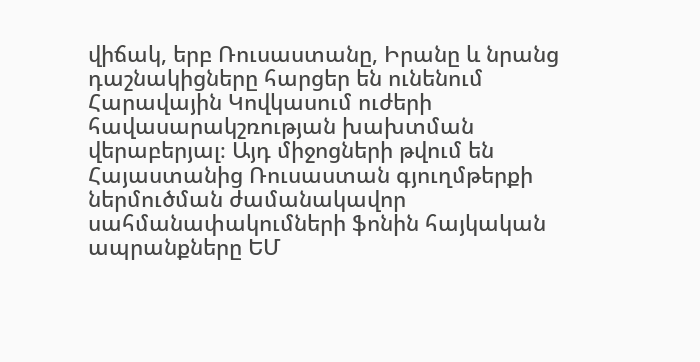վիճակ, երբ Ռուսաստանը, Իրանը և նրանց դաշնակիցները հարցեր են ունենում Հարավային Կովկասում ուժերի հավասարակշռության խախտման վերաբերյալ։ Այդ միջոցների թվում են Հայաստանից Ռուսաստան գյուղմթերքի ներմուծման ժամանակավոր սահմանափակումների ֆոնին հայկական ապրանքները ԵՄ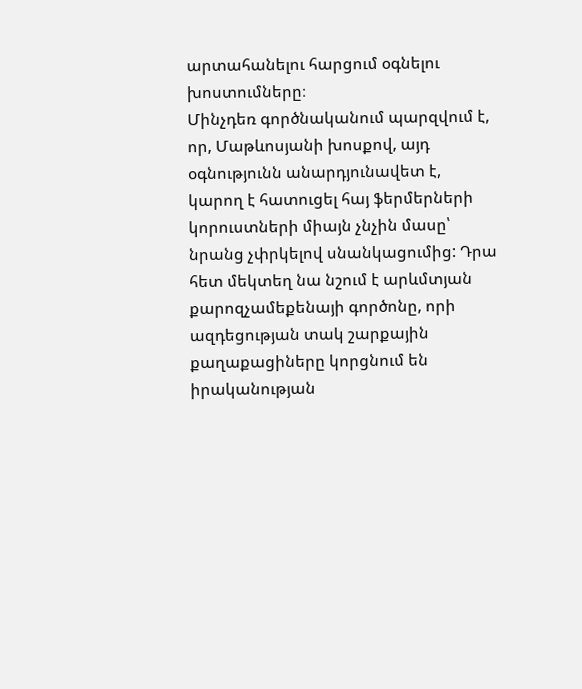արտահանելու հարցում օգնելու խոստումները։
Մինչդեռ գործնականում պարզվում է, որ, Մաթևոսյանի խոսքով, այդ օգնությունն անարդյունավետ է, կարող է հատուցել հայ ֆերմերների կորուստների միայն չնչին մասը՝ նրանց չփրկելով սնանկացումից: Դրա հետ մեկտեղ նա նշում է արևմտյան քարոզչամեքենայի գործոնը, որի ազդեցության տակ շարքային քաղաքացիները կորցնում են իրականության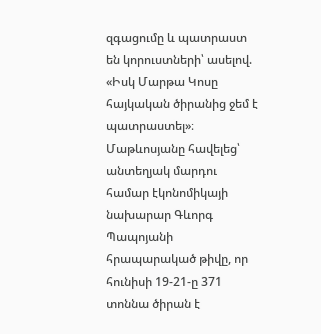զգացումը և պատրաստ են կորուստների՝ ասելով. «Իսկ Մարթա Կոսը հայկական ծիրանից ջեմ է պատրաստել»։
Մաթևոսյանը հավելեց՝ անտեղյակ մարդու համար էկոնոմիկայի նախարար Գևորգ Պապոյանի հրապարակած թիվը, որ հունիսի 19-21-ը 371 տոննա ծիրան է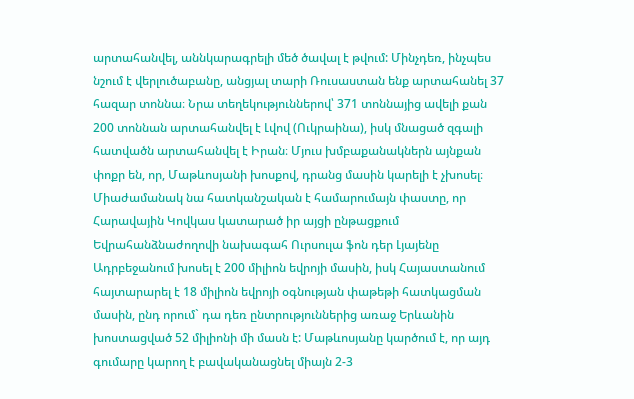արտահանվել, աննկարագրելի մեծ ծավալ է թվում: Մինչդեռ, ինչպես նշում է վերլուծաբանը, անցյալ տարի Ռուսաստան ենք արտահանել 37 հազար տոննա։ Նրա տեղեկություններով՝ 371 տոննայից ավելի քան 200 տոննան արտահանվել է Լվով (Ուկրաինա), իսկ մնացած զգալի հատվածն արտահանվել է Իրան։ Մյուս խմբաքանակներն այնքան փոքր են, որ, Մաթևոսյանի խոսքով, դրանց մասին կարելի է չխոսել։
Միաժամանակ նա հատկանշական է համարումայն փաստը, որ Հարավային Կովկաս կատարած իր այցի ընթացքում Եվրահանձնաժողովի նախագահ Ուրսուլա ֆոն դեր Լյայենը Ադրբեջանում խոսել է 200 միլիոն եվրոյի մասին, իսկ Հայաստանում հայտարարել է 18 միլիոն եվրոյի օգնության փաթեթի հատկացման մասին, ընդ որում` դա դեռ ընտրություններից առաջ Երևանին խոստացված 52 միլիոնի մի մասն է: Մաթևոսյանը կարծում է, որ այդ գումարը կարող է բավականացնել միայն 2-3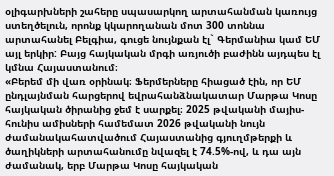օլիգարխների շահերը սպասարկող արտահանման կառույց ստեղծելուն, որոնք կկարողանան մոտ 300 տոննա արտահանել Բելգիա, գուցե նույնքան էլ` Գերմանիա կամ ԵՄ այլ երկիր: Բայց հայկական մրգի առյուծի բաժինն այդպես էլ կմնա Հայաստանում։
«Բերեմ մի վառ օրինակ։ Ֆերմերները հիացած էին, որ ԵՄ ընդլայնման հարցերով եվրահանձնակատար Մարթա Կոսը հայկական ծիրանից ջեմ է սարքել։ 2025 թվականի մայիս-հունիս ամիսների համեմատ 2026 թվականի նույն ժամանակահատվածում Հայաստանից գյուղմթերքի և ծաղիկների արտահանումը նվազել է 74.5%-ով, և դա այն ժամանակ, երբ Մարթա Կոսը հայկական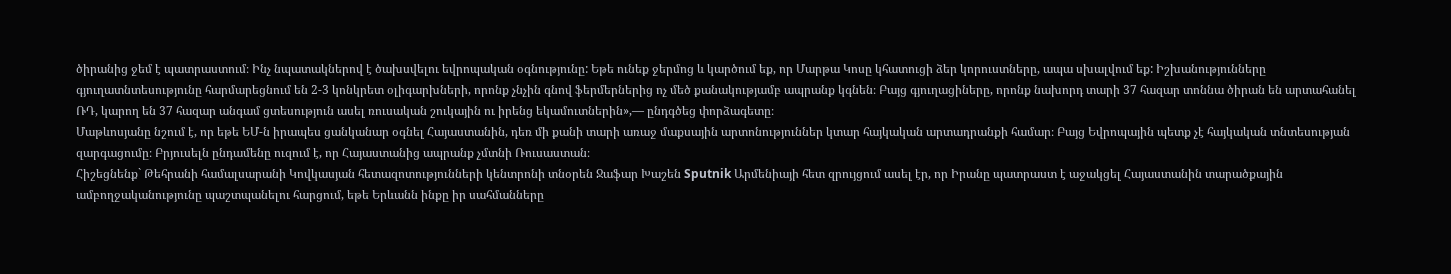ծիրանից ջեմ է պատրաստում։ Ինչ նպատակներով է ծախսվելու եվրոպական օգնությունը: Եթե ունեք ջերմոց և կարծում եք, որ Մարթա Կոսը կհատուցի ձեր կորուստները, ապա սխալվում եք: Իշխանությունները գյուղատնտեսությունը հարմարեցնում են 2-3 կոնկրետ օլիգարխների, որոնք չնչին գնով ֆերմերներից ոչ մեծ քանակությամբ ապրանք կգնեն։ Բայց գյուղացիները, որոնք նախորդ տարի 37 հազար տոննա ծիրան են արտահանել ՌԴ, կարող են 37 հազար անգամ ցտեսություն ասել ռուսական շուկային ու իրենց եկամուտներին»,— ընդգծեց փորձագետը։
Մաթևոսյանը նշում է, որ եթե ԵՄ-ն իրապես ցանկանար օգնել Հայաստանին, դեռ մի քանի տարի առաջ մաքսային արտոնություններ կտար հայկական արտադրանքի համար։ Բայց Եվրոպային պետք չէ հայկական տնտեսության զարգացումը։ Բրյուսելն ընդամենը ուզում է, որ Հայաստանից ապրանք չմտնի Ռուսաստան։
Հիշեցնենք` Թեհրանի համալսարանի Կովկասյան հետազոտությունների կենտրոնի տնօրեն Ջաֆար Խաշեն Sputnik Արմենիայի հետ զրույցում ասել էր, որ Իրանը պատրաստ է աջակցել Հայաստանին տարածքային ամբողջականությունը պաշտպանելու հարցում, եթե Երևանն ինքը իր սահմանները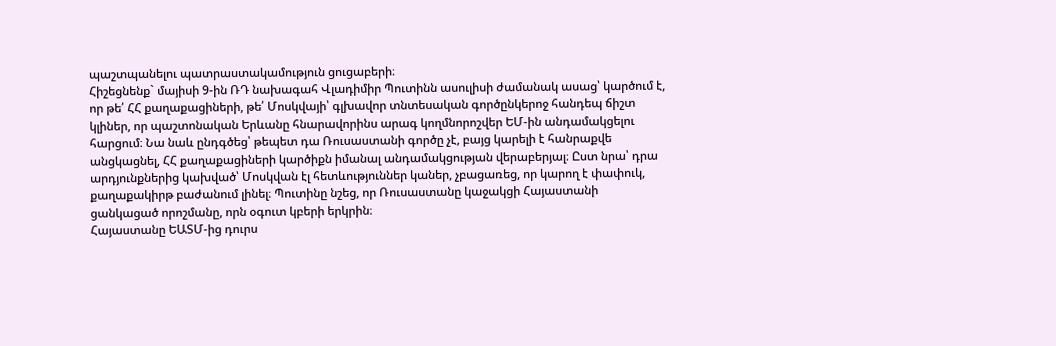պաշտպանելու պատրաստակամություն ցուցաբերի։
Հիշեցնենք` մայիսի 9-ին ՌԴ նախագահ Վլադիմիր Պուտինն ասուլիսի ժամանակ ասաց՝ կարծում է, որ թե՛ ՀՀ քաղաքացիների, թե՛ Մոսկվայի՝ գլխավոր տնտեսական գործընկերոջ հանդեպ ճիշտ կլիներ, որ պաշտոնական Երևանը հնարավորինս արագ կողմնորոշվեր ԵՄ-ին անդամակցելու հարցում։ Նա նաև ընդգծեց՝ թեպետ դա Ռուսաստանի գործը չէ, բայց կարելի է հանրաքվե անցկացնել, ՀՀ քաղաքացիների կարծիքն իմանալ անդամակցության վերաբերյալ։ Ըստ նրա՝ դրա արդյունքներից կախված՝ Մոսկվան էլ հետևություններ կաներ, չբացառեց, որ կարող է փափուկ, քաղաքակիրթ բաժանում լինել։ Պուտինը նշեց, որ Ռուսաստանը կաջակցի Հայաստանի ցանկացած որոշմանը, որն օգուտ կբերի երկրին։
Հայաստանը ԵԱՏՄ-ից դուրս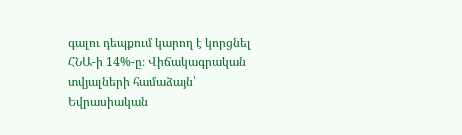գալու դեպքում կարող է կորցնել ՀՆԱ-ի 14%-ը։ Վիճակագրական տվյալների համաձայն՝ Եվրասիական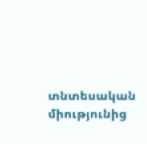տնտեսական միությունից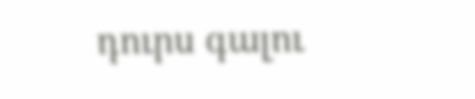դուրս գալու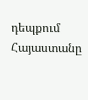դեպքում Հայաստանը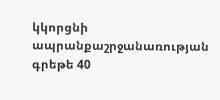կկորցնի ապրանքաշրջանառության գրեթե 40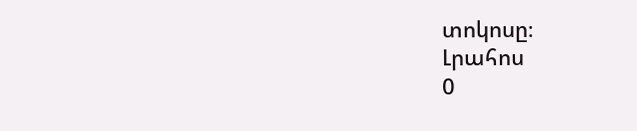տոկոսը։
Լրահոս
0